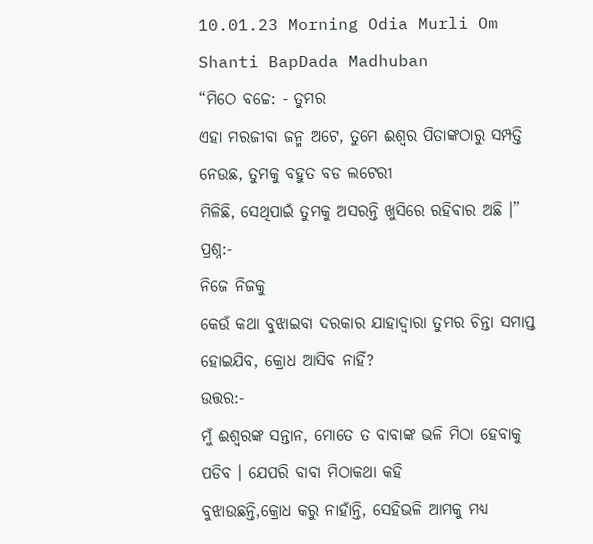10.01.23 Morning Odia Murli Om Shanti BapDada Madhuban
“ମିଠେ ବଚ୍ଚେ: - ତୁମର
ଏହା ମରଜୀବା ଜନ୍ମ ଅଟେ, ତୁମେ ଈଶ୍ୱର ପିତାଙ୍କଠାରୁ ସମ୍ପତ୍ତି ନେଉଛ, ତୁମକୁ ବହୁତ ବଡ ଲଟେରୀ
ମିଳିଛି, ସେଥିପାଇଁ ତୁମକୁ ଅସରନ୍ତି ଖୁସିରେ ରହିବାର ଅଛି ।”
ପ୍ରଶ୍ନ:-
ନିଜେ ନିଜକୁ
କେଉଁ କଥା ବୁଝାଇବା ଦରକାର ଯାହାଦ୍ୱାରା ତୁମର ଚିନ୍ତା ସମାପ୍ତ ହୋଇଯିବ, କ୍ରୋଧ ଆସିବ ନାହିଁ?
ଉତ୍ତର:-
ମୁଁ ଈଶ୍ୱରଙ୍କ ସନ୍ତାନ, ମୋତେ ତ ବାବାଙ୍କ ଭଳି ମିଠା ହେବାକୁ ପଡିବ । ଯେପରି ବାବା ମିଠାକଥା କହି
ବୁଝାଉଛନ୍ତି,କ୍ରୋଧ କରୁ ନାହାଁନ୍ତି, ସେହିଭଳି ଆମକୁ ମଧ୍ୟ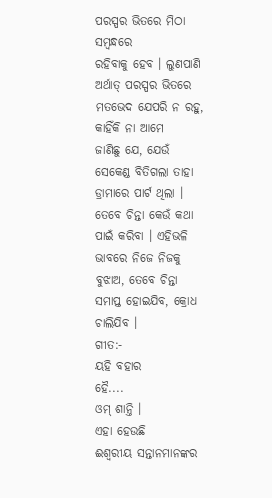ପରସ୍ପର ଭିତରେ ମିଠା ସମ୍ବନ୍ଧରେ
ରହିବାକୁ ହେବ । ଲୁଣପାଣି ଅର୍ଥାତ୍ ପରସ୍ପର ଭିତରେ ମତଭେଦ ଯେପରି ନ ରହୁ, କାହିଁକି ନା ଆମେ
ଜାଣିଛୁ ଯେ, ଯେଉଁ ସେକେଣ୍ଡ ବିତିଗଲା ତାହା ଡ୍ରାମାରେ ପାର୍ଟ ଥିଲା । ତେବେ ଚିନ୍ତା କେଉଁ କଥା
ପାଇଁ କରିବା । ଏହିଭଳି ଭାବରେ ନିଜେ ନିଜକୁ ବୁଝାଅ, ତେବେ ଚିନ୍ତା ସମାପ୍ତ ହୋଇଯିବ, କ୍ରୋଧ
ଚାଲିଯିବ ।
ଗୀତ:-
ୟହି ବହାର
ହୈ....
ଓମ୍ ଶାନ୍ତି ।
ଏହା ହେଉଛି
ଈଶ୍ୱରୀୟ ସନ୍ତାନମାନଙ୍କର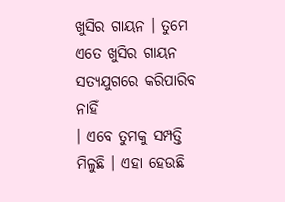ଖୁସିର ଗାୟନ । ତୁମେ ଏତେ ଖୁସିର ଗାୟନ ସତ୍ୟଯୁଗରେ କରିପାରିବ ନାହିଁ
। ଏବେ ତୁମକୁ ସମ୍ପତ୍ତି ମିଳୁଛି । ଏହା ହେଉଛି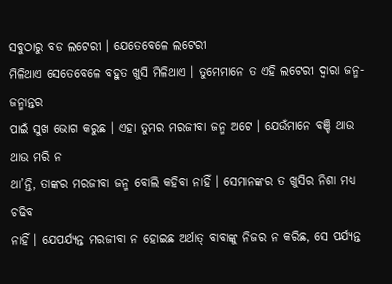ସବୁଠାରୁ ବଡ ଲଟେରୀ । ଯେତେବେଳେ ଲଟେରୀ
ମିଳିଥାଏ ସେତେବେଳେ ବହୁତ ଖୁସି ମିଳିଥାଏ । ତୁମେମାନେ ତ ଏହି ଲଟେରୀ ଦ୍ୱାରା ଜନ୍ମ-ଜନ୍ମାନ୍ତର
ପାଇଁ ସୁଖ ଭୋଗ କରୁଛ । ଏହା ତୁମର ମରଜୀବା ଜନ୍ମ ଅଟେ । ଯେଉଁମାନେ ବଞ୍ଚି ଥାଉ ଥାଉ ମରି ନ
ଥା’ନ୍ତି, ତାଙ୍କର ମରଜୀବା ଜନ୍ମ ବୋଲି କହିବା ନାହିଁ । ସେମାନଙ୍କର ତ ଖୁସିର ନିଶା ମଧ୍ୟ ଚଢିବ
ନାହିଁ । ଯେପର୍ଯ୍ୟନ୍ତ ମରଜୀବା ନ ହୋଇଛ ଅର୍ଥାତ୍ ବାବାଙ୍କୁ ନିଜର ନ କରିଛ, ସେ ପର୍ଯ୍ୟନ୍ତ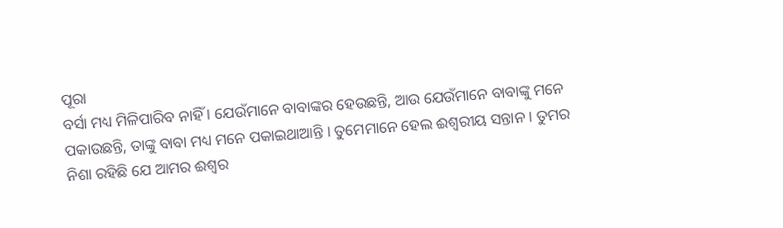ପୂରା
ବର୍ସା ମଧ୍ୟ ମିଳିପାରିବ ନାହିଁ । ଯେଉଁମାନେ ବାବାଙ୍କର ହେଉଛନ୍ତି, ଆଉ ଯେଉଁମାନେ ବାବାଙ୍କୁ ମନେ
ପକାଉଛନ୍ତି, ତାଙ୍କୁ ବାବା ମଧ୍ୟ ମନେ ପକାଇଥାଆନ୍ତି । ତୁମେମାନେ ହେଲ ଈଶ୍ୱରୀୟ ସନ୍ତାନ । ତୁମର
ନିଶା ରହିଛି ଯେ ଆମର ଈଶ୍ୱର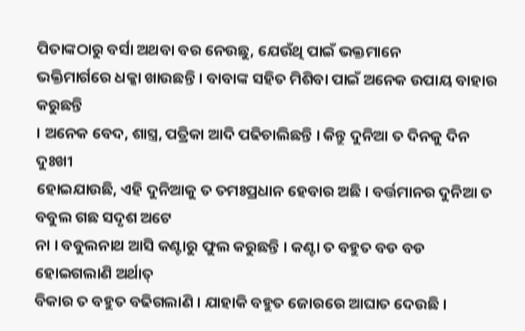ପିତାଙ୍କଠାରୁ ବର୍ସା ଅଥବା ବର ନେଉଛୁ, ଯେଉଁଥି ପାଇଁ ଭକ୍ତମାନେ
ଭକ୍ତିମାର୍ଗରେ ଧକ୍କା ଖାଉଛନ୍ତି । ବାବାଙ୍କ ସହିତ ମିଶିବା ପାଇଁ ଅନେକ ଉପାୟ ବାହାର କରୁଛନ୍ତି
। ଅନେକ ବେଦ, ଶାସ୍ତ୍ର, ପତ୍ରିକା ଆଦି ପଢିଚାଲିଛନ୍ତି । କିନ୍ତୁ ଦୁନିଆ ତ ଦିନକୁ ଦିନ ଦୁଃଖୀ
ହୋଇଯାଉଛି, ଏହି ଦୁନିଆକୁ ତ ତମଃପ୍ରଧାନ ହେବାର ଅଛି । ବର୍ତ୍ତମାନର ଦୁନିଆ ତ ବବୁଲ ଗଛ ସଦୃଶ ଅଟେ
ନା । ବବୁଲନାଥ ଆସି କଣ୍ଟାରୁ ଫୁଲ କରୁଛନ୍ତି । କଣ୍ଟା ତ ବହୁତ ବଡ ବଡ ହୋଇଗଲାଣି ଅର୍ଥାତ୍
ବିକାର ତ ବହୁତ ବଢିଗଲାଣି । ଯାହାକି ବହୁତ ଜୋରରେ ଆଘାତ ଦେଉଛି ।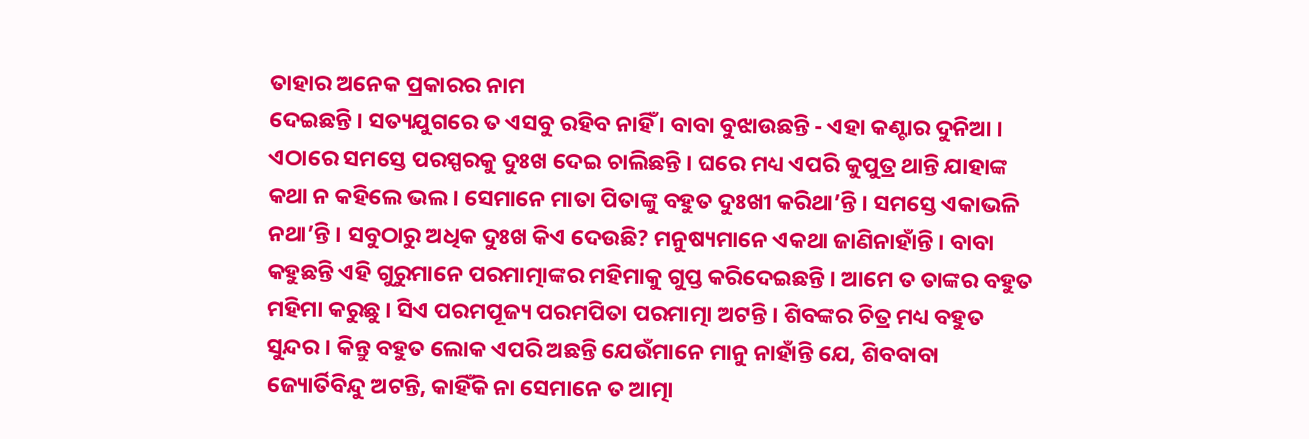ତାହାର ଅନେକ ପ୍ରକାରର ନାମ
ଦେଇଛନ୍ତି । ସତ୍ୟଯୁଗରେ ତ ଏସବୁ ରହିବ ନାହିଁ । ବାବା ବୁଝାଉଛନ୍ତି - ଏହା କଣ୍ଟାର ଦୁନିଆ ।
ଏଠାରେ ସମସ୍ତେ ପରସ୍ପରକୁ ଦୁଃଖ ଦେଇ ଚାଲିଛନ୍ତି । ଘରେ ମଧ୍ୟ ଏପରି କୁପୁତ୍ର ଥାନ୍ତି ଯାହାଙ୍କ
କଥା ନ କହିଲେ ଭଲ । ସେମାନେ ମାତା ପିତାଙ୍କୁ ବହୁତ ଦୁଃଖୀ କରିଥା’ନ୍ତି । ସମସ୍ତେ ଏକାଭଳି
ନଥା’ନ୍ତି । ସବୁଠାରୁ ଅଧିକ ଦୁଃଖ କିଏ ଦେଉଛି? ମନୁଷ୍ୟମାନେ ଏକଥା ଜାଣିନାହାଁନ୍ତି । ବାବା
କହୁଛନ୍ତି ଏହି ଗୁରୁମାନେ ପରମାତ୍ମାଙ୍କର ମହିମାକୁ ଗୁପ୍ତ କରିଦେଇଛନ୍ତି । ଆମେ ତ ତାଙ୍କର ବହୁତ
ମହିମା କରୁଛୁ । ସିଏ ପରମପୂଜ୍ୟ ପରମପିତା ପରମାତ୍ମା ଅଟନ୍ତି । ଶିବଙ୍କର ଚିତ୍ର ମଧ୍ୟ ବହୁତ
ସୁନ୍ଦର । କିନ୍ତୁ ବହୁତ ଲୋକ ଏପରି ଅଛନ୍ତି ଯେଉଁମାନେ ମାନୁ ନାହାଁନ୍ତି ଯେ, ଶିବବାବା
ଜ୍ୟୋର୍ତିବିନ୍ଦୁ ଅଟନ୍ତି, କାହିଁକି ନା ସେମାନେ ତ ଆତ୍ମା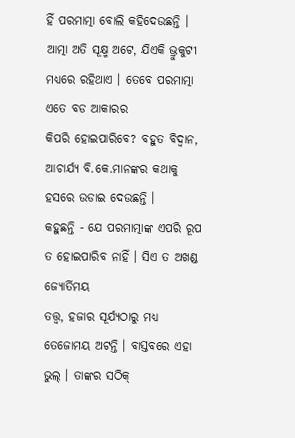ହିଁ ପରମାତ୍ମା ବୋଲି କହିଦେଉଛନ୍ତି ।
ଆତ୍ମା ଅତି ସୂକ୍ଷ୍ମ ଅଟେ, ଯିଏକି ଭ୍ରୁକୁଟୀ ମଧ୍ୟରେ ରହିଥାଏ । ତେବେ ପରମାତ୍ମା ଏତେ ବଡ ଆକାରର
କିପରି ହୋଇପାରିବେ? ବହୁତ ବିଦ୍ୱାନ, ଆଚାର୍ଯ୍ୟ ବି.କେ.ମାନଙ୍କର କଥାକୁ ହସରେ ଉଡାଇ ଦେଉଛନ୍ତି ।
କହୁଛନ୍ତି - ଯେ ପରମାତ୍ମାଙ୍କ ଏପରି ରୂପ ତ ହୋଇପାରିବ ନାହିଁ । ସିଏ ତ ଅଖଣ୍ଡ ଜ୍ୟୋର୍ତିମୟ
ତତ୍ତ୍ୱ, ହଜାର ସୂର୍ଯ୍ୟଠାରୁ ମଧ୍ୟ ତେଜୋମୟ ଅଟନ୍ତି । ବାସ୍ତବରେ ଏହା ଭୁଲ୍ । ତାଙ୍କର ସଠିକ୍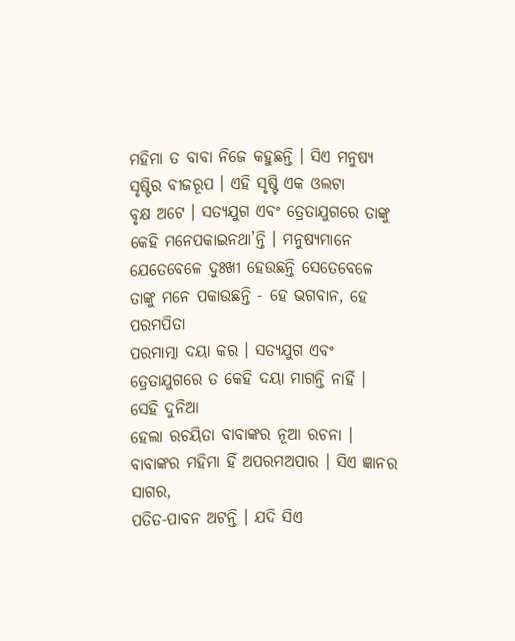ମହିମା ତ ବାବା ନିଜେ କହୁଛନ୍ତି । ସିଏ ମନୁଷ୍ୟ ସୃଷ୍ଟିର ବୀଜରୂପ । ଏହି ସୃଷ୍ଟି ଏକ ଓଲଟା
ବୃକ୍ଷ ଅଟେ । ସତ୍ୟଯୁଗ ଏବଂ ତ୍ରେତାଯୁଗରେ ତାଙ୍କୁ କେହି ମନେପକାଇନଥା’ନ୍ତି । ମନୁଷ୍ୟମାନେ
ଯେତେବେଳେ ଦୁଃଖୀ ହେଉଛନ୍ତି ସେତେବେଳେ ତାଙ୍କୁ ମନେ ପକାଉଛନ୍ତି - ହେ ଭଗବାନ, ହେ ପରମପିତା
ପରମାତ୍ମା ଦୟା କର । ସତ୍ୟଯୁଗ ଏବଂ ତ୍ରେତାଯୁଗରେ ତ କେହି ଦୟା ମାଗନ୍ତି ନାହିଁ । ସେହି ଦୁନିଆ
ହେଲା ରଚୟିତା ବାବାଙ୍କର ନୂଆ ରଚନା । ବାବାଙ୍କର ମହିମା ହିଁ ଅପରମଅପାର । ସିଏ ଜ୍ଞାନର ସାଗର,
ପତିତ-ପାବନ ଅଟନ୍ତି । ଯଦି ସିଏ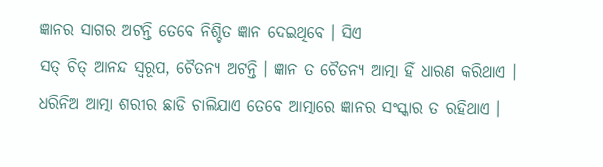ଜ୍ଞାନର ସାଗର ଅଟନ୍ତି ତେବେ ନିଶ୍ଚିତ ଜ୍ଞାନ ଦେଇଥିବେ । ସିଏ
ସତ୍ ଚିତ୍ ଆନନ୍ଦ ସ୍ୱରୂପ, ଚୈତନ୍ୟ ଅଟନ୍ତି । ଜ୍ଞାନ ତ ଚୈତନ୍ୟ ଆତ୍ମା ହିଁ ଧାରଣ କରିଥାଏ ।
ଧରିନିଅ ଆତ୍ମା ଶରୀର ଛାଡି ଚାଲିଯାଏ ତେବେ ଆତ୍ମାରେ ଜ୍ଞାନର ସଂସ୍କାର ତ ରହିଥାଏ ।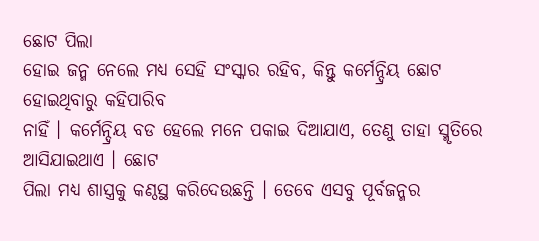ଛୋଟ ପିଲା
ହୋଇ ଜନ୍ମ ନେଲେ ମଧ୍ୟ ସେହି ସଂସ୍କାର ରହିବ, କିନ୍ତୁ କର୍ମେନ୍ଦ୍ରିୟ ଛୋଟ ହୋଇଥିବାରୁ କହିପାରିବ
ନାହିଁ । କର୍ମେନ୍ଦ୍ରିୟ ବଡ ହେଲେ ମନେ ପକାଇ ଦିଆଯାଏ, ତେଣୁ ତାହା ସ୍ମୃତିରେ ଆସିଯାଇଥାଏ । ଛୋଟ
ପିଲା ମଧ୍ୟ ଶାସ୍ତ୍ରକୁ କଣ୍ଠସ୍ଥ କରିଦେଉଛନ୍ତି । ତେବେ ଏସବୁ ପୂର୍ବଜନ୍ମର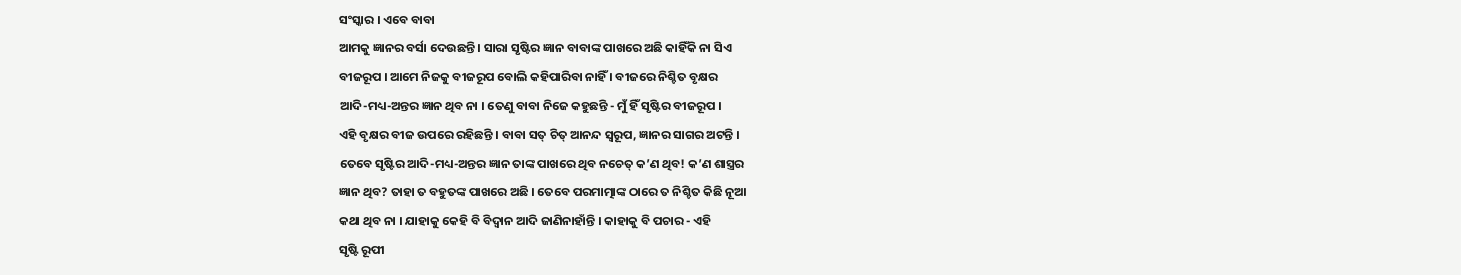ସଂସ୍କାର । ଏବେ ବାବା
ଆମକୁ ଜ୍ଞାନର ବର୍ସା ଦେଉଛନ୍ତି । ସାରା ସୃଷ୍ଟିର ଜ୍ଞାନ ବାବାଙ୍କ ପାଖରେ ଅଛି କାହିଁକି ନା ସିଏ
ବୀଜରୂପ । ଆମେ ନିଜକୁ ବୀଜରୂପ ବୋଲି କହିପାରିବା ନାହିଁ । ବୀଜରେ ନିଶ୍ଚିତ ବୃକ୍ଷର
ଆଦି-ମଧ୍ୟ-ଅନ୍ତର ଜ୍ଞାନ ଥିବ ନା । ତେଣୁ ବାବା ନିଜେ କହୁଛନ୍ତି - ମୁଁ ହିଁ ସୃଷ୍ଟିର ବୀଜରୂପ ।
ଏହି ବୃକ୍ଷର ବୀଜ ଉପରେ ରହିଛନ୍ତି । ବାବା ସତ୍ ଚିତ୍ ଆନନ୍ଦ ସ୍ୱରୂପ, ଜ୍ଞାନର ସାଗର ଅଟନ୍ତି ।
ତେବେ ସୃଷ୍ଟିର ଆଦି-ମଧ୍ୟ-ଅନ୍ତର ଜ୍ଞାନ ତାଙ୍କ ପାଖରେ ଥିବ ନଚେତ୍ କ’ଣ ଥିବ! କ’ଣ ଶାସ୍ତ୍ରର
ଜ୍ଞାନ ଥିବ? ତାହା ତ ବହୁତଙ୍କ ପାଖରେ ଅଛି । ତେବେ ପରମାତ୍ମାଙ୍କ ଠାରେ ତ ନିଶ୍ଚିତ କିଛି ନୂଆ
କଥା ଥିବ ନା । ଯାହାକୁ କେହି ବି ବିଦ୍ୱାନ ଆଦି ଜାଣିନାହାଁନ୍ତି । କାହାକୁ ବି ପଚାର - ଏହି
ସୃଷ୍ଟି ରୂପୀ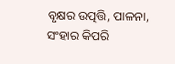ବୃକ୍ଷର ଉତ୍ପତ୍ତି, ପାଳନା, ସଂହାର କିପରି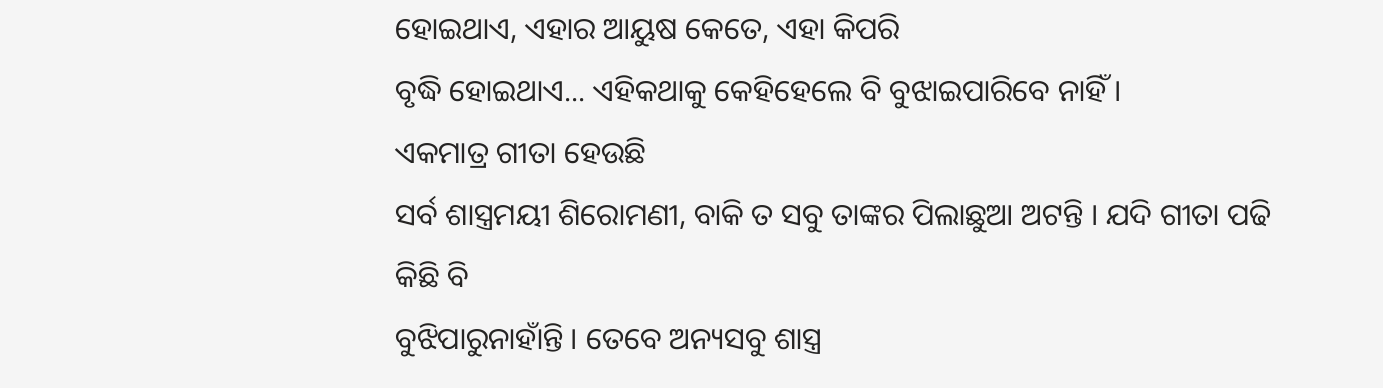ହୋଇଥାଏ, ଏହାର ଆୟୁଷ କେତେ, ଏହା କିପରି
ବୃଦ୍ଧି ହୋଇଥାଏ... ଏହିକଥାକୁ କେହିହେଲେ ବି ବୁଝାଇପାରିବେ ନାହିଁ ।
ଏକମାତ୍ର ଗୀତା ହେଉଛି
ସର୍ବ ଶାସ୍ତ୍ରମୟୀ ଶିରୋମଣୀ, ବାକି ତ ସବୁ ତାଙ୍କର ପିଲାଛୁଆ ଅଟନ୍ତି । ଯଦି ଗୀତା ପଢି କିଛି ବି
ବୁଝିପାରୁନାହାଁନ୍ତି । ତେବେ ଅନ୍ୟସବୁ ଶାସ୍ତ୍ର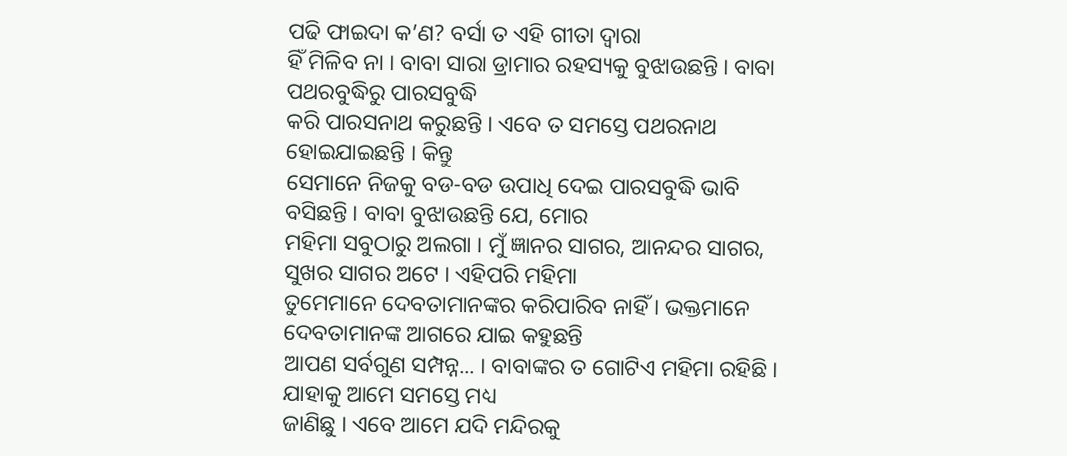ପଢି ଫାଇଦା କ’ଣ? ବର୍ସା ତ ଏହି ଗୀତା ଦ୍ୱାରା
ହିଁ ମିଳିବ ନା । ବାବା ସାରା ଡ୍ରାମାର ରହସ୍ୟକୁ ବୁଝାଉଛନ୍ତି । ବାବା ପଥରବୁଦ୍ଧିରୁ ପାରସବୁଦ୍ଧି
କରି ପାରସନାଥ କରୁଛନ୍ତି । ଏବେ ତ ସମସ୍ତେ ପଥରନାଥ ହୋଇଯାଇଛନ୍ତି । କିନ୍ତୁ
ସେମାନେ ନିଜକୁ ବଡ-ବଡ ଉପାଧି ଦେଇ ପାରସବୁଦ୍ଧି ଭାବି ବସିଛନ୍ତି । ବାବା ବୁଝାଉଛନ୍ତି ଯେ, ମୋର
ମହିମା ସବୁଠାରୁ ଅଲଗା । ମୁଁ ଜ୍ଞାନର ସାଗର, ଆନନ୍ଦର ସାଗର, ସୁଖର ସାଗର ଅଟେ । ଏହିପରି ମହିମା
ତୁମେମାନେ ଦେବତାମାନଙ୍କର କରିପାରିବ ନାହିଁ । ଭକ୍ତମାନେ ଦେବତାମାନଙ୍କ ଆଗରେ ଯାଇ କହୁଛନ୍ତି
ଆପଣ ସର୍ବଗୁଣ ସମ୍ପନ୍ନ... । ବାବାଙ୍କର ତ ଗୋଟିଏ ମହିମା ରହିଛି । ଯାହାକୁ ଆମେ ସମସ୍ତେ ମଧ୍ୟ
ଜାଣିଛୁ । ଏବେ ଆମେ ଯଦି ମନ୍ଦିରକୁ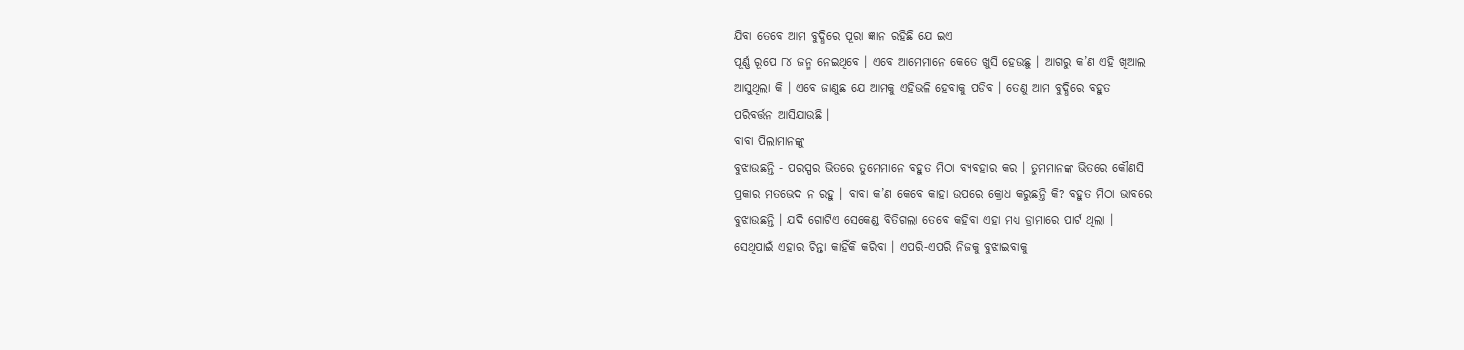ଯିବା ତେବେ ଆମ ବୁଦ୍ଧିରେ ପୂରା ଜ୍ଞାନ ରହିଛି ଯେ ଇଏ
ପୂର୍ଣ୍ଣ ରୂପେ ୮୪ ଜନ୍ମ ନେଇଥିବେ । ଏବେ ଆମେମାନେ କେତେ ଖୁସି ହେଉଛୁ । ଆଗରୁ କ’ଣ ଏହି ଖିଆଲ
ଆସୁଥିଲା କି । ଏବେ ଜାଣୁଛ ଯେ ଆମକୁ ଏହିଭଳି ହେବାକୁ ପଡିବ । ତେଣୁ ଆମ ବୁଦ୍ଧିରେ ବହୁତ
ପରିବର୍ତ୍ତନ ଆସିଯାଉଛି ।
ବାବା ପିଲାମାନଙ୍କୁ
ବୁଝାଉଛନ୍ତି - ପରସ୍ପର ଭିତରେ ତୁମେମାନେ ବହୁତ ମିଠା ବ୍ୟବହାର କର । ତୁମମାନଙ୍କ ଭିତରେ କୌଣସି
ପ୍ରକାର ମତଭେଦ ନ ରହୁ । ବାବା କ’ଣ କେବେ କାହା ଉପରେ କ୍ରୋଧ କରୁଛନ୍ତି କି? ବହୁତ ମିଠା ଭାବରେ
ବୁଝାଉଛନ୍ତି । ଯଦି ଗୋଟିଏ ସେକେଣ୍ଡ ବିତିଗଲା ତେବେ କହିବା ଏହା ମଧ୍ୟ ଡ୍ରାମାରେ ପାର୍ଟ ଥିଲା ।
ସେଥିପାଇଁ ଏହାର ଚିନ୍ତା କାହିଁକି କରିବା । ଏପରି-ଏପରି ନିଜକୁ ବୁଝାଇବାକୁ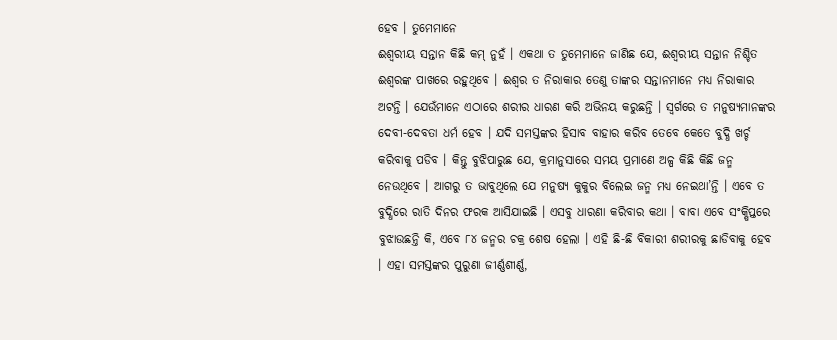ହେବ । ତୁମେମାନେ
ଈଶ୍ୱରୀୟ ସନ୍ତାନ କିଛି କମ୍ ନୁହଁ । ଏକଥା ତ ତୁମେମାନେ ଜାଣିଛ ଯେ, ଈଶ୍ୱରୀୟ ସନ୍ତାନ ନିଶ୍ଚିତ
ଈଶ୍ୱରଙ୍କ ପାଖରେ ରହୁଥିବେ । ଈଶ୍ୱର ତ ନିରାକାର ତେଣୁ ତାଙ୍କର ସନ୍ତାନମାନେ ମଧ୍ୟ ନିରାକାର
ଅଟନ୍ତି । ଯେଉଁମାନେ ଏଠାରେ ଶରୀର ଧାରଣ କରି ଅଭିନୟ କରୁଛନ୍ତି । ସ୍ୱର୍ଗରେ ତ ମନୁଷ୍ୟମାନଙ୍କର
ଦେବୀ-ଦେବତା ଧର୍ମ ହେବ । ଯଦି ସମସ୍ତଙ୍କର ହିସାବ ବାହାର କରିବ ତେବେ କେତେ ବୁଦ୍ଧି ଖର୍ଚ୍ଚ
କରିବାକୁ ପଡିବ । କିନ୍ତୁ ବୁଝିପାରୁଛ ଯେ, କ୍ରମାନୁସାରେ ସମୟ ପ୍ରମାଣେ ଅଳ୍ପ କିଛି କିଛି ଜନ୍ମ
ନେଉଥିବେ । ଆଗରୁ ତ ଭାବୁଥିଲେ ଯେ ମନୁଷ୍ୟ କୁକୁର ବିଲେଇ ଜନ୍ମ ମଧ୍ୟ ନେଇଥା’ନ୍ତି । ଏବେ ତ
ବୁଦ୍ଧିରେ ରାତି ଦିନର ଫରକ ଆସିଯାଇଛି । ଏସବୁ ଧାରଣା କରିବାର କଥା । ବାବା ଏବେ ସଂକ୍ଷିପ୍ତରେ
ବୁଝାଉଛନ୍ତି କି, ଏବେ ୮୪ ଜନ୍ମର ଚକ୍ର ଶେଷ ହେଲା । ଏହି ଛି-ଛି ବିକାରୀ ଶରୀରକୁ ଛାଡିବାକୁ ହେବ
। ଏହା ସମସ୍ତଙ୍କର ପୁରୁଣା ଜୀର୍ଣ୍ଣଶୀର୍ଣ୍ଣ,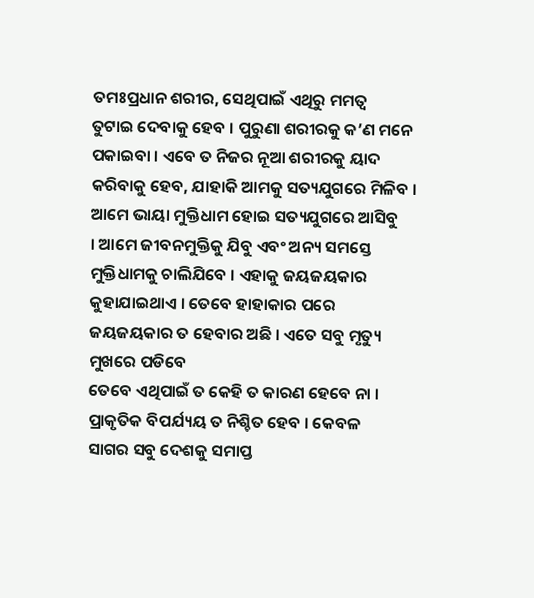ତମଃପ୍ରଧାନ ଶରୀର, ସେଥିପାଇଁ ଏଥିରୁ ମମତ୍ୱ
ତୁଟାଇ ଦେବାକୁ ହେବ । ପୁରୁଣା ଶରୀରକୁ କ’ଣ ମନେ ପକାଇବା । ଏବେ ତ ନିଜର ନୂଆ ଶରୀରକୁ ୟାଦ
କରିବାକୁ ହେବ, ଯାହାକି ଆମକୁ ସତ୍ୟଯୁଗରେ ମିଳିବ । ଆମେ ଭାୟା ମୁକ୍ତିଧାମ ହୋଇ ସତ୍ୟଯୁଗରେ ଆସିବୁ
। ଆମେ ଜୀବନମୁକ୍ତିକୁ ଯିବୁ ଏବଂ ଅନ୍ୟ ସମସ୍ତେ ମୁକ୍ତିଧାମକୁ ଚାଲିଯିବେ । ଏହାକୁ ଜୟଜୟକାର
କୁହାଯାଇଥାଏ । ତେବେ ହାହାକାର ପରେ ଜୟଜୟକାର ତ ହେବାର ଅଛି । ଏତେ ସବୁ ମୃତ୍ୟୁ ମୁଖରେ ପଡିବେ
ତେବେ ଏଥିପାଇଁ ତ କେହି ତ କାରଣ ହେବେ ନା । ପ୍ରାକୃତିକ ବିପର୍ଯ୍ୟୟ ତ ନିଶ୍ଚିତ ହେବ । କେବଳ
ସାଗର ସବୁ ଦେଶକୁ ସମାପ୍ତ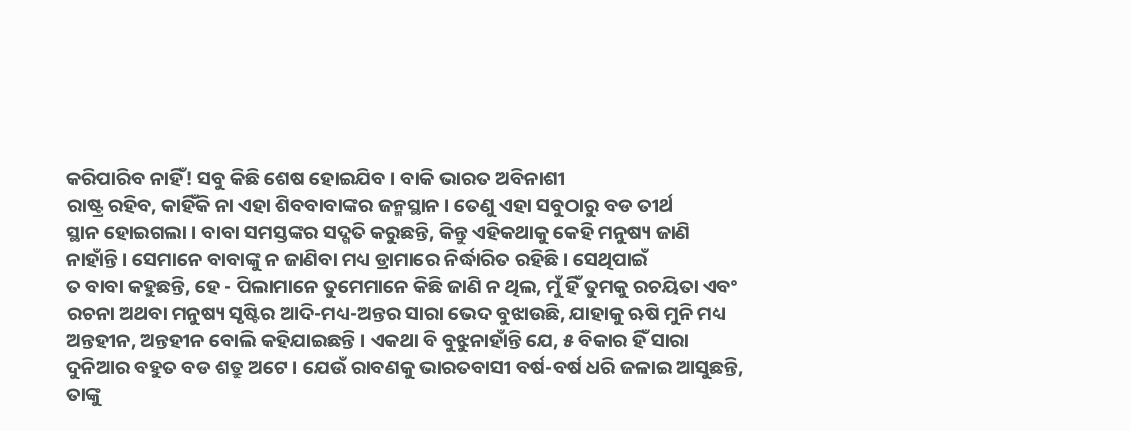କରିପାରିବ ନାହିଁ! ସବୁ କିଛି ଶେଷ ହୋଇଯିବ । ବାକି ଭାରତ ଅବିନାଶୀ
ରାଷ୍ଟ୍ର ରହିବ, କାହିଁକି ନା ଏହା ଶିବବାବାଙ୍କର ଜନ୍ମସ୍ଥାନ । ତେଣୁ ଏହା ସବୁଠାରୁ ବଡ ତୀର୍ଥ
ସ୍ଥାନ ହୋଇଗଲା । ବାବା ସମସ୍ତଙ୍କର ସଦ୍ଗତି କରୁଛନ୍ତି, କିନ୍ତୁ ଏହିକଥାକୁ କେହି ମନୁଷ୍ୟ ଜାଣି
ନାହାଁନ୍ତି । ସେମାନେ ବାବାଙ୍କୁ ନ ଜାଣିବା ମଧ୍ୟ ଡ୍ରାମାରେ ନିର୍ଦ୍ଧାରିତ ରହିଛି । ସେଥିପାଇଁ
ତ ବାବା କହୁଛନ୍ତି, ହେ - ପିଲାମାନେ ତୁମେମାନେ କିଛି ଜାଣି ନ ଥିଲ, ମୁଁ ହିଁ ତୁମକୁ ରଚୟିତା ଏବଂ
ରଚନା ଅଥବା ମନୁଷ୍ୟ ସୃଷ୍ଟିର ଆଦି-ମଧ୍ୟ-ଅନ୍ତର ସାରା ଭେଦ ବୁଝାଉଛି, ଯାହାକୁ ଋଷି ମୁନି ମଧ୍ୟ
ଅନ୍ତହୀନ, ଅନ୍ତହୀନ ବୋଲି କହିଯାଇଛନ୍ତି । ଏକଥା ବି ବୁଝୁନାହାଁନ୍ତି ଯେ, ୫ ବିକାର ହିଁ ସାରା
ଦୁନିଆର ବହୁତ ବଡ ଶତ୍ରୁ ଅଟେ । ଯେଉଁ ରାବଣକୁ ଭାରତବାସୀ ବର୍ଷ-ବର୍ଷ ଧରି ଜଳାଇ ଆସୁଛନ୍ତି,
ତାଙ୍କୁ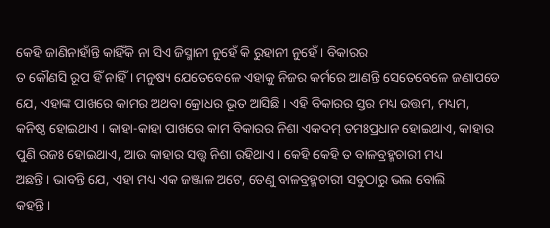କେହି ଜାଣିନାହାଁନ୍ତି କାହିଁକି ନା ସିଏ ଜିସ୍ମାନୀ ନୁହେଁ କି ରୁହାନୀ ନୁହେଁ । ବିକାରର
ତ କୌଣସି ରୂପ ହିଁ ନାହିଁ । ମନୁଷ୍ୟ ଯେତେବେଳେ ଏହାକୁ ନିଜର କର୍ମରେ ଆଣନ୍ତି ସେତେବେଳେ ଜଣାପଡେ
ଯେ, ଏହାଙ୍କ ପାଖରେ କାମର ଅଥବା କ୍ରୋଧର ଭୂତ ଆସିଛି । ଏହି ବିକାରର ସ୍ତର ମଧ୍ୟ ଉତ୍ତମ, ମଧ୍ୟମ,
କନିଷ୍ଠ ହୋଇଥାଏ । କାହା-କାହା ପାଖରେ କାମ ବିକାରର ନିଶା ଏକଦମ୍ ତମଃପ୍ରଧାନ ହୋଇଥାଏ, କାହାର
ପୁଣି ରଜଃ ହୋଇଥାଏ, ଆଉ କାହାର ସତ୍ତ୍ୱ ନିଶା ରହିଥାଏ । କେହି କେହି ତ ବାଳବ୍ରହ୍ମଚାରୀ ମଧ୍ୟ
ଅଛନ୍ତି । ଭାବନ୍ତି ଯେ, ଏହା ମଧ୍ୟ ଏକ ଜଞ୍ଜାଳ ଅଟେ, ତେଣୁ ବାଳବ୍ରହ୍ମଚାରୀ ସବୁଠାରୁ ଭଲ ବୋଲି
କହନ୍ତି ।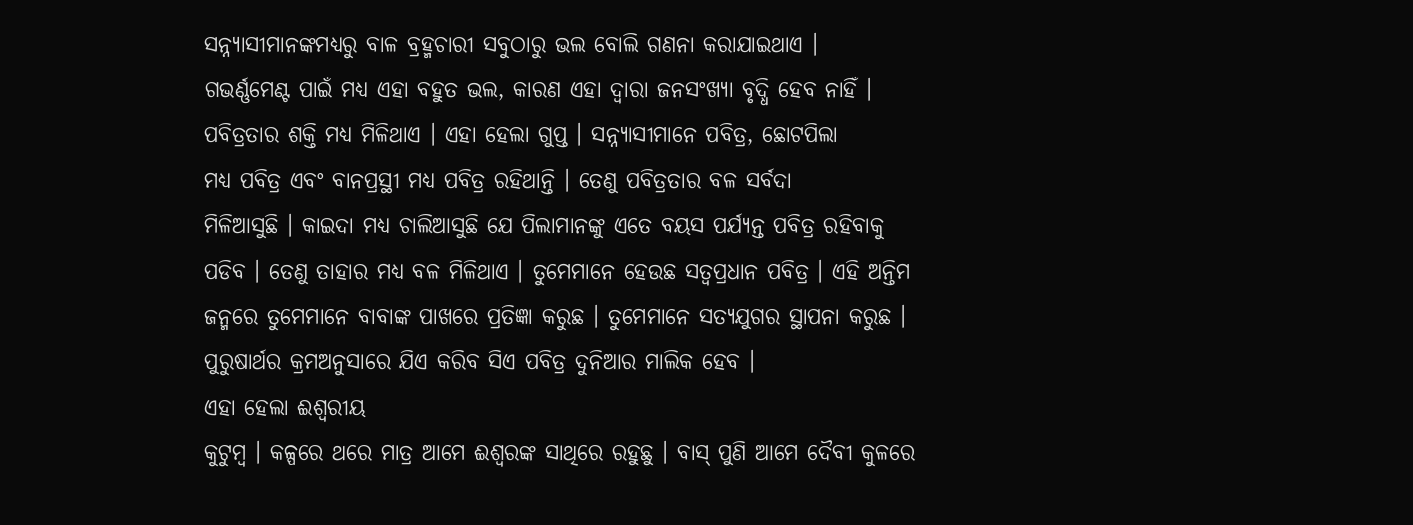ସନ୍ନ୍ୟାସୀମାନଙ୍କମଧ୍ୟରୁ ବାଳ ବ୍ରହ୍ମଚାରୀ ସବୁଠାରୁ ଭଲ ବୋଲି ଗଣନା କରାଯାଇଥାଏ ।
ଗଭର୍ଣ୍ଣମେଣ୍ଟ ପାଇଁ ମଧ୍ୟ ଏହା ବହୁତ ଭଲ, କାରଣ ଏହା ଦ୍ୱାରା ଜନସଂଖ୍ୟା ବୃଦ୍ଧି ହେବ ନାହିଁ ।
ପବିତ୍ରତାର ଶକ୍ତି ମଧ୍ୟ ମିଳିଥାଏ । ଏହା ହେଲା ଗୁପ୍ତ । ସନ୍ନ୍ୟାସୀମାନେ ପବିତ୍ର, ଛୋଟପିଲା
ମଧ୍ୟ ପବିତ୍ର ଏବଂ ବାନପ୍ରସ୍ଥୀ ମଧ୍ୟ ପବିତ୍ର ରହିଥାନ୍ତି । ତେଣୁ ପବିତ୍ରତାର ବଳ ସର୍ବଦା
ମିଳିଆସୁଛି । କାଇଦା ମଧ୍ୟ ଚାଲିଆସୁଛି ଯେ ପିଲାମାନଙ୍କୁ ଏତେ ବୟସ ପର୍ଯ୍ୟନ୍ତ ପବିତ୍ର ରହିବାକୁ
ପଡିବ । ତେଣୁ ତାହାର ମଧ୍ୟ ବଳ ମିଳିଥାଏ । ତୁମେମାନେ ହେଉଛ ସତ୍ୱପ୍ରଧାନ ପବିତ୍ର । ଏହି ଅନ୍ତିମ
ଜନ୍ମରେ ତୁମେମାନେ ବାବାଙ୍କ ପାଖରେ ପ୍ରତିଜ୍ଞା କରୁଛ । ତୁମେମାନେ ସତ୍ୟଯୁଗର ସ୍ଥାପନା କରୁଛ ।
ପୁରୁଷାର୍ଥର କ୍ରମଅନୁସାରେ ଯିଏ କରିବ ସିଏ ପବିତ୍ର ଦୁନିଆର ମାଲିକ ହେବ ।
ଏହା ହେଲା ଈଶ୍ୱରୀୟ
କୁଟୁମ୍ବ । କଳ୍ପରେ ଥରେ ମାତ୍ର ଆମେ ଈଶ୍ୱରଙ୍କ ସାଥିରେ ରହୁଛୁ । ବାସ୍ ପୁଣି ଆମେ ଦୈବୀ କୁଳରେ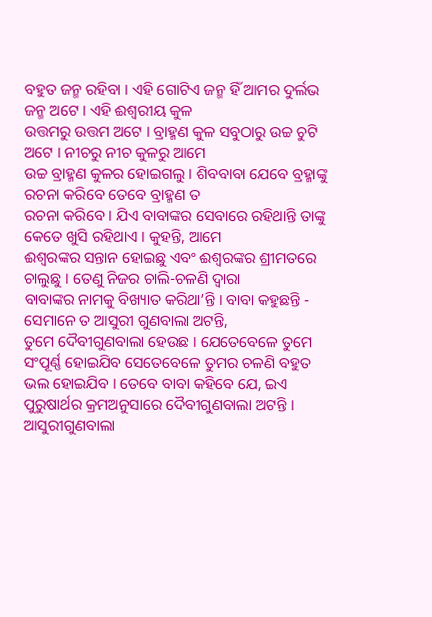ବହୁତ ଜନ୍ମ ରହିବା । ଏହି ଗୋଟିଏ ଜନ୍ମ ହିଁ ଆମର ଦୁର୍ଲଭ ଜନ୍ମ ଅଟେ । ଏହି ଈଶ୍ୱରୀୟ କୁଳ
ଉତ୍ତମରୁ ଉତ୍ତମ ଅଟେ । ବ୍ରାହ୍ମଣ କୁଳ ସବୁଠାରୁ ଉଚ୍ଚ ଚୁଟି ଅଟେ । ନୀଚରୁ ନୀଚ କୁଳରୁ ଆମେ
ଉଚ୍ଚ ବ୍ରାହ୍ମଣ କୁଳର ହୋଇଗଲୁ । ଶିବବାବା ଯେବେ ବ୍ରହ୍ମାଙ୍କୁ ରଚନା କରିବେ ତେବେ ବ୍ରାହ୍ମଣ ତ
ରଚନା କରିବେ । ଯିଏ ବାବାଙ୍କର ସେବାରେ ରହିଥାନ୍ତି ତାଙ୍କୁ କେତେ ଖୁସି ରହିଥାଏ । କୁହନ୍ତି, ଆମେ
ଈଶ୍ୱରଙ୍କର ସନ୍ତାନ ହୋଇଛୁ ଏବଂ ଈଶ୍ୱରଙ୍କର ଶ୍ରୀମତରେ ଚାଲୁଛୁ । ତେଣୁ ନିଜର ଚାଲି-ଚଳଣି ଦ୍ୱାରା
ବାବାଙ୍କର ନାମକୁ ବିଖ୍ୟାତ କରିଥା’ନ୍ତି । ବାବା କହୁଛନ୍ତି - ସେମାନେ ତ ଆସୁରୀ ଗୁଣବାଲା ଅଟନ୍ତି,
ତୁମେ ଦୈବୀଗୁଣବାଲା ହେଉଛ । ଯେତେବେଳେ ତୁମେ ସଂପୂର୍ଣ୍ଣ ହୋଇଯିବ ସେତେବେଳେ ତୁମର ଚଳଣି ବହୁତ
ଭଲ ହୋଇଯିବ । ତେବେ ବାବା କହିବେ ଯେ, ଇଏ ପୁରୁଷାର୍ଥର କ୍ରମଅନୁସାରେ ଦୈବୀଗୁଣବାଲା ଅଟନ୍ତି ।
ଆସୁରୀଗୁଣବାଲା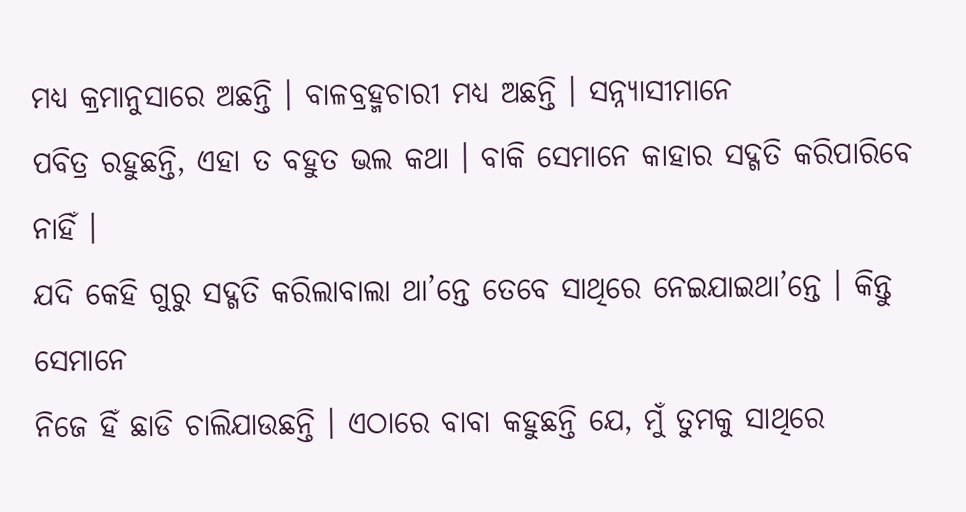ମଧ୍ୟ କ୍ରମାନୁସାରେ ଅଛନ୍ତି । ବାଳବ୍ରହ୍ମଚାରୀ ମଧ୍ୟ ଅଛନ୍ତି । ସନ୍ନ୍ୟାସୀମାନେ
ପବିତ୍ର ରହୁଛନ୍ତି, ଏହା ତ ବହୁତ ଭଲ କଥା । ବାକି ସେମାନେ କାହାର ସଦ୍ଗତି କରିପାରିବେ ନାହିଁ ।
ଯଦି କେହି ଗୁରୁ ସଦ୍ଗତି କରିଲାବାଲା ଥା’ନ୍ତେ ତେବେ ସାଥିରେ ନେଇଯାଇଥା’ନ୍ତେ । କିନ୍ତୁ ସେମାନେ
ନିଜେ ହିଁ ଛାଡି ଚାଲିଯାଉଛନ୍ତି । ଏଠାରେ ବାବା କହୁଛନ୍ତି ଯେ, ମୁଁ ତୁମକୁ ସାଥିରେ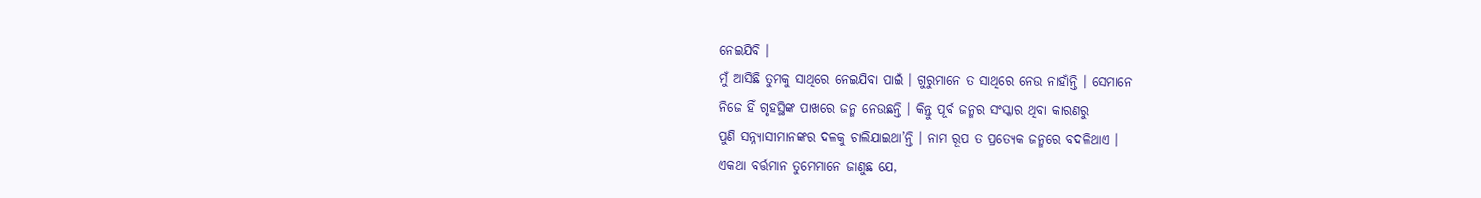ନେଇଯିବି ।
ମୁଁ ଆସିଛି ତୁମକୁ ସାଥିରେ ନେଇଯିବା ପାଇଁ । ଗୁରୁମାନେ ତ ସାଥିରେ ନେଉ ନାହାଁନ୍ତି । ସେମାନେ
ନିଜେ ହିଁ ଗୃହସ୍ଥିଙ୍କ ପାଖରେ ଜନ୍ମ ନେଉଛନ୍ତି । କିନ୍ତୁ ପୂର୍ବ ଜନ୍ମର ସଂସ୍କାର ଥିବା କାରଣରୁ
ପୁଣି ସନ୍ନ୍ୟାସୀମାନଙ୍କର ଦଳକୁ ଚାଲିଯାଇଥା’ନ୍ତି । ନାମ ରୂପ ତ ପ୍ରତ୍ୟେକ ଜନ୍ମରେ ବଦଳିଥାଏ ।
ଏକଥା ବର୍ତ୍ତମାନ ତୁମେମାନେ ଜାଣୁଛ ଯେ,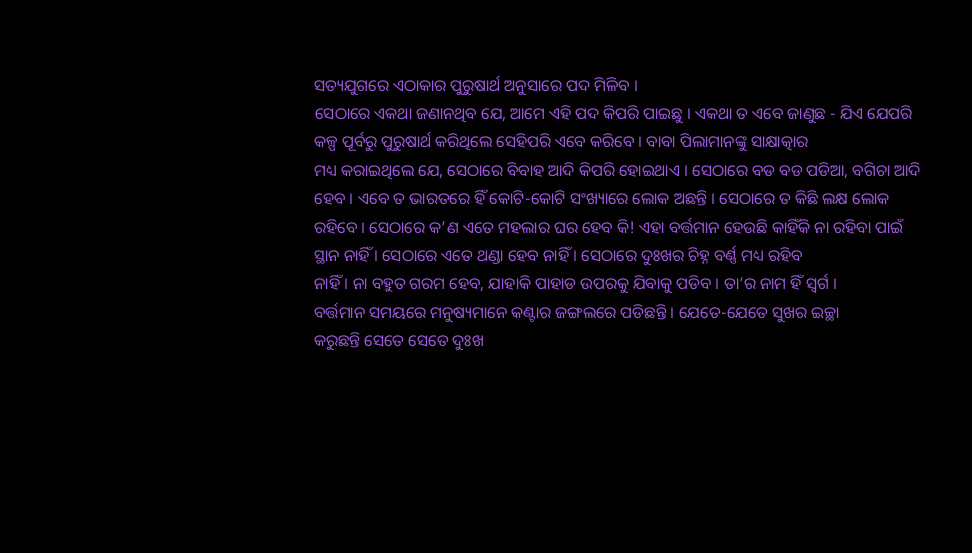ସତ୍ୟଯୁଗରେ ଏଠାକାର ପୁରୁଷାର୍ଥ ଅନୁସାରେ ପଦ ମିଳିବ ।
ସେଠାରେ ଏକଥା ଜଣାନଥିବ ଯେ, ଆମେ ଏହି ପଦ କିପରି ପାଇଛୁ । ଏକଥା ତ ଏବେ ଜାଣୁଛ - ଯିଏ ଯେପରି
କଳ୍ପ ପୂର୍ବରୁ ପୁରୁଷାର୍ଥ କରିଥିଲେ ସେହିପରି ଏବେ କରିବେ । ବାବା ପିଲାମାନଙ୍କୁ ସାକ୍ଷାତ୍କାର
ମଧ୍ୟ କରାଇଥିଲେ ଯେ, ସେଠାରେ ବିବାହ ଆଦି କିପରି ହୋଇଥାଏ । ସେଠାରେ ବଡ ବଡ ପଡିଆ, ବଗିଚା ଆଦି
ହେବ । ଏବେ ତ ଭାରତରେ ହିଁ କୋଟି-କୋଟି ସଂଖ୍ୟାରେ ଲୋକ ଅଛନ୍ତି । ସେଠାରେ ତ କିଛି ଲକ୍ଷ ଲୋକ
ରହିବେ । ସେଠାରେ କ’ଣ ଏତେ ମହଲାର ଘର ହେବ କି! ଏହା ବର୍ତ୍ତମାନ ହେଉଛି କାହିଁକି ନା ରହିବା ପାଇଁ
ସ୍ଥାନ ନାହିଁ । ସେଠାରେ ଏତେ ଥଣ୍ଡା ହେବ ନାହିଁ । ସେଠାରେ ଦୁଃଖର ଚିହ୍ନ ବର୍ଣ୍ଣ ମଧ୍ୟ ରହିବ
ନାହିଁ । ନା ବହୁତ ଗରମ ହେବ, ଯାହାକି ପାହାଡ ଉପରକୁ ଯିବାକୁ ପଡିବ । ତା’ର ନାମ ହିଁ ସ୍ୱର୍ଗ ।
ବର୍ତ୍ତମାନ ସମୟରେ ମନୁଷ୍ୟମାନେ କଣ୍ଟାର ଜଙ୍ଗଲରେ ପଡିଛନ୍ତି । ଯେତେ-ଯେତେ ସୁଖର ଇଚ୍ଛା
କରୁଛନ୍ତି ସେତେ ସେତେ ଦୁଃଖ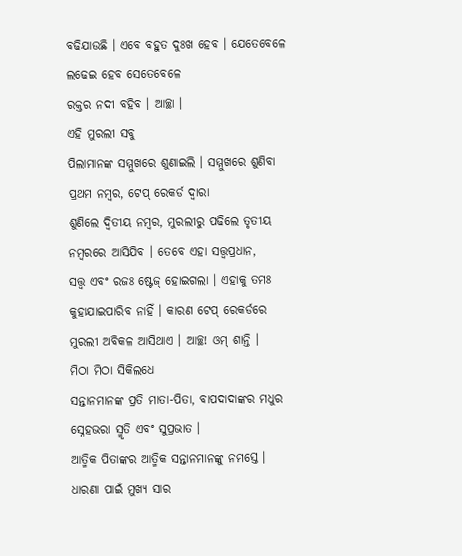ବଢିଯାଉଛି । ଏବେ ବହୁତ ଦୁଃଖ ହେବ । ଯେତେବେଳେ ଲଢେଇ ହେବ ସେତେବେଳେ
ରକ୍ତର ନଦୀ ବହିବ । ଆଚ୍ଛା ।
ଏହି ମୁରଲୀ ସବୁ
ପିଲାମାନଙ୍କ ସମ୍ମୁଖରେ ଶୁଣାଇଲି । ସମ୍ମୁଖରେ ଶୁଣିବା ପ୍ରଥମ ନମ୍ବର, ଟେପ୍ ରେକର୍ଡ ଦ୍ୱାରା
ଶୁଣିଲେ ଦ୍ୱିତୀୟ ନମ୍ବର, ମୁରଲୀରୁ ପଢିଲେ ତୃତୀୟ ନମ୍ବରରେ ଆସିଯିବ । ତେବେ ଏହା ସତ୍ତ୍ୱପ୍ରଧାନ,
ସତ୍ତ୍ୱ ଏବଂ ରଜଃ ଷ୍ଟେଜ୍ ହୋଇଗଲା । ଏହାକୁ ତମଃ କୁହାଯାଇପାରିବ ନାହିଁ । କାରଣ ଟେପ୍ ରେକର୍ଡରେ
ମୁରଲୀ ଅବିକଳ ଆସିଥାଏ । ଆଚ୍ଛ! ଓମ୍ ଶାନ୍ତି ।
ମିଠା ମିଠା ସିକିଲଧେ
ସନ୍ତାନମାନଙ୍କ ପ୍ରତି ମାତା-ପିତା, ବାପଦାଦାଙ୍କର ମଧୁର ସ୍ନେହଭରା ସ୍ମୃତି ଏବଂ ସୁପ୍ରଭାତ ।
ଆତ୍ମିକ ପିତାଙ୍କର ଆତ୍ମିକ ସନ୍ତାନମାନଙ୍କୁ ନମସ୍ତେ ।
ଧାରଣା ପାଇଁ ମୁଖ୍ୟ ସାର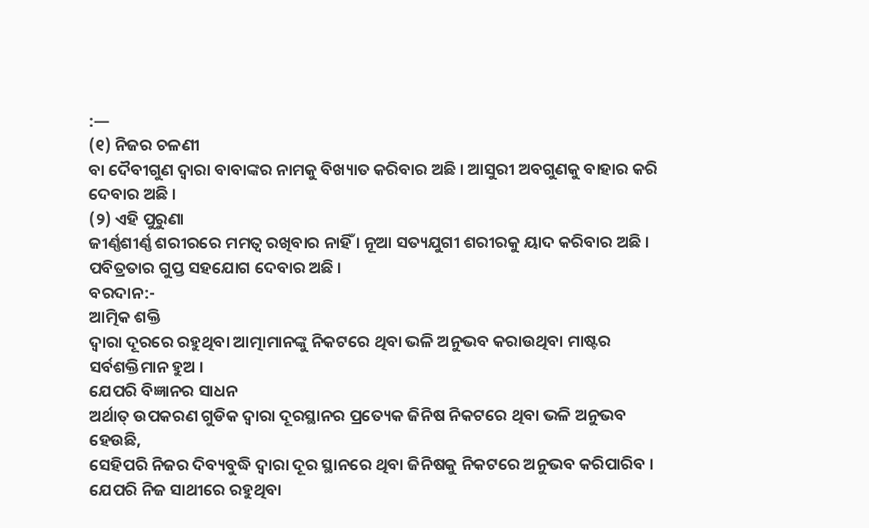:—
(୧) ନିଜର ଚଳଣୀ
ବା ଦୈବୀଗୁଣ ଦ୍ୱାରା ବାବାଙ୍କର ନାମକୁ ବିଖ୍ୟାତ କରିବାର ଅଛି । ଆସୁରୀ ଅବଗୁଣକୁ ବାହାର କରି
ଦେବାର ଅଛି ।
(୨) ଏହି ପୁରୁଣା
ଜୀର୍ଣ୍ଣଶୀର୍ଣ୍ଣ ଶରୀରରେ ମମତ୍ୱ ରଖିବାର ନାହିଁ । ନୂଆ ସତ୍ୟଯୁଗୀ ଶରୀରକୁ ୟାଦ କରିବାର ଅଛି ।
ପବିତ୍ରତାର ଗୁପ୍ତ ସହଯୋଗ ଦେବାର ଅଛି ।
ବରଦାନ:-
ଆତ୍ମିକ ଶକ୍ତି
ଦ୍ୱାରା ଦୂରରେ ରହୁଥିବା ଆତ୍ମାମାନଙ୍କୁ ନିକଟରେ ଥିବା ଭଳି ଅନୁଭବ କରାଉଥିବା ମାଷ୍ଟର
ସର୍ବଶକ୍ତିମାନ ହୁଅ ।
ଯେପରି ବିଜ୍ଞାନର ସାଧନ
ଅର୍ଥାତ୍ ଉପକରଣ ଗୁଡିକ ଦ୍ୱାରା ଦୂରସ୍ଥାନର ପ୍ରତ୍ୟେକ ଜିନିଷ ନିକଟରେ ଥିବା ଭଳି ଅନୁଭବ ହେଉଛି,
ସେହିପରି ନିଜର ଦିବ୍ୟବୁଦ୍ଧି ଦ୍ୱାରା ଦୂର ସ୍ଥାନରେ ଥିବା ଜିନିଷକୁ ନିକଟରେ ଅନୁଭବ କରିପାରିବ ।
ଯେପରି ନିଜ ସାଥୀରେ ରହୁଥିବା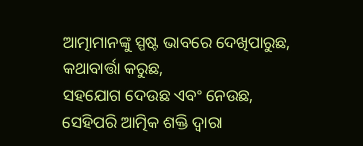ଆତ୍ମାମାନଙ୍କୁ ସ୍ପଷ୍ଟ ଭାବରେ ଦେଖିପାରୁଛ, କଥାବାର୍ତ୍ତା କରୁଛ,
ସହଯୋଗ ଦେଉଛ ଏବଂ ନେଉଛ, ସେହିପରି ଆତ୍ମିକ ଶକ୍ତି ଦ୍ୱାରା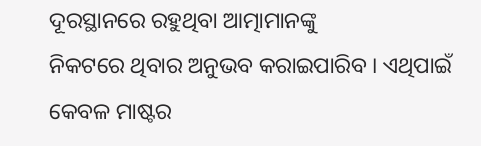ଦୂରସ୍ଥାନରେ ରହୁଥିବା ଆତ୍ମାମାନଙ୍କୁ
ନିକଟରେ ଥିବାର ଅନୁଭବ କରାଇପାରିବ । ଏଥିପାଇଁ କେବଳ ମାଷ୍ଟର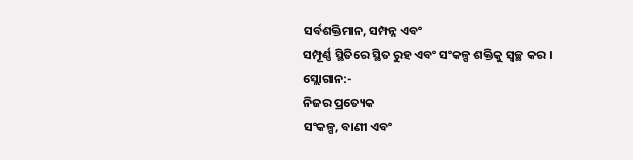ସର୍ବଶକ୍ତିମାନ, ସମ୍ପନ୍ନ ଏବଂ
ସମ୍ପୂର୍ଣ୍ଣ ସ୍ଥିତିରେ ସ୍ଥିତ ରୁହ ଏବଂ ସଂକଳ୍ପ ଶକ୍ତିକୁ ସ୍ୱଚ୍ଛ କର ।
ସ୍ଲୋଗାନ:-
ନିଜର ପ୍ରତ୍ୟେକ
ସଂକଳ୍ପ, ବାଣୀ ଏବଂ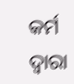କର୍ମ ଦ୍ୱାରା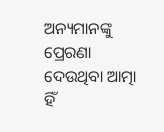ଅନ୍ୟମାନଙ୍କୁ ପ୍ରେରଣା ଦେଉଥିବା ଆତ୍ମା ହିଁ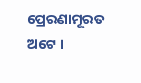ପ୍ରେରଣାମୂରତ
ଅଟେ ।